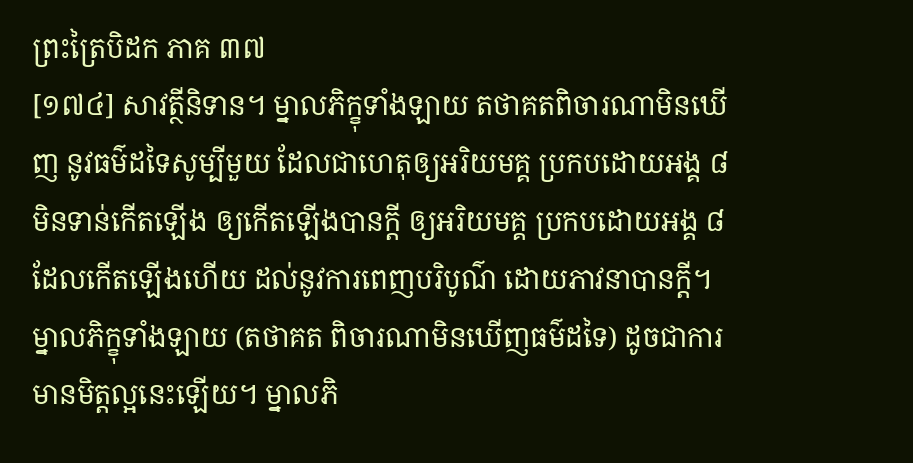ព្រះត្រៃបិដក ភាគ ៣៧
[១៧៤] សាវត្ថីនិទាន។ ម្នាលភិក្ខុទាំងឡាយ តថាគតពិចារណាមិនឃើញ នូវធម៌ដទៃសូម្បីមួយ ដែលជាហេតុឲ្យអរិយមគ្គ ប្រកបដោយអង្គ ៨ មិនទាន់កើតឡើង ឲ្យកើតឡើងបានក្តី ឲ្យអរិយមគ្គ ប្រកបដោយអង្គ ៨ ដែលកើតឡើងហើយ ដល់នូវការពេញបរិបូណ៌ ដោយភាវនាបានក្តី។ ម្នាលភិក្ខុទាំងឡាយ (តថាគត ពិចារណាមិនឃើញធម៌ដទៃ) ដូចជាការមានមិត្តល្អនេះឡើយ។ ម្នាលភិ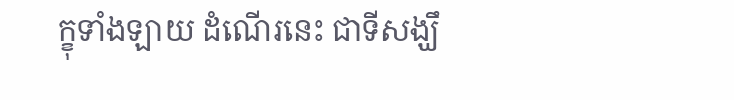ក្ខុទាំងឡាយ ដំណើរនេះ ជាទីសង្ឃឹ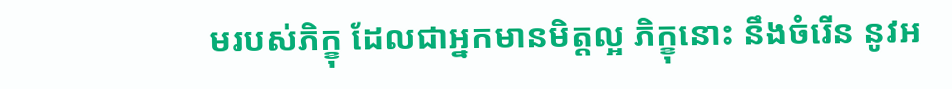មរបស់ភិក្ខុ ដែលជាអ្នកមានមិត្តល្អ ភិក្ខុនោះ នឹងចំរើន នូវអ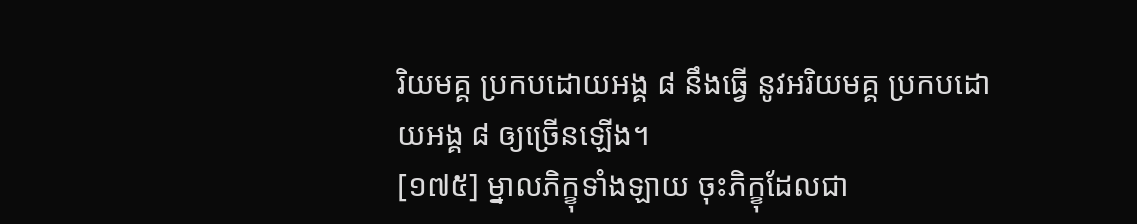រិយមគ្គ ប្រកបដោយអង្គ ៨ នឹងធ្វើ នូវអរិយមគ្គ ប្រកបដោយអង្គ ៨ ឲ្យច្រើនឡើង។
[១៧៥] ម្នាលភិក្ខុទាំងឡាយ ចុះភិក្ខុដែលជា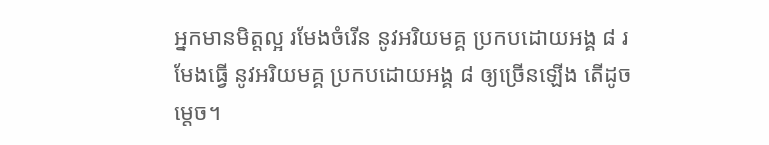អ្នកមានមិត្តល្អ រមែងចំរើន នូវអរិយមគ្គ ប្រកបដោយអង្គ ៨ រមែងធ្វើ នូវអរិយមគ្គ ប្រកបដោយអង្គ ៨ ឲ្យច្រើនឡើង តើដូចម្តេច។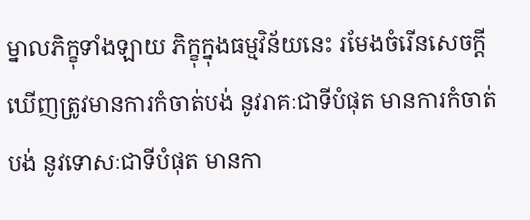ម្នាលភិក្ខុទាំងឡាយ ភិក្ខុក្នុងធម្មវិន័យនេះ រមែងចំរើនសេចក្តីឃើញត្រូវមានការកំចាត់បង់ នូវរាគៈជាទីបំផុត មានការកំចាត់បង់ នូវទោសៈជាទីបំផុត មានកា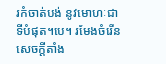រកំចាត់បង់ នូវមោហៈជាទីបំផុត។បេ។ រមែងចំរើនសេចក្តីតាំង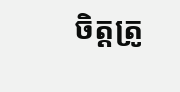ចិត្តត្រូ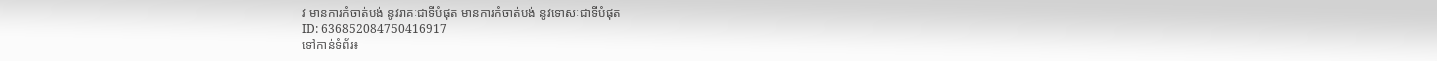វ មានការកំចាត់បង់ នូវរាគៈជាទីបំផុត មានការកំចាត់បង់ នូវទោសៈជាទីបំផុត
ID: 636852084750416917
ទៅកាន់ទំព័រ៖